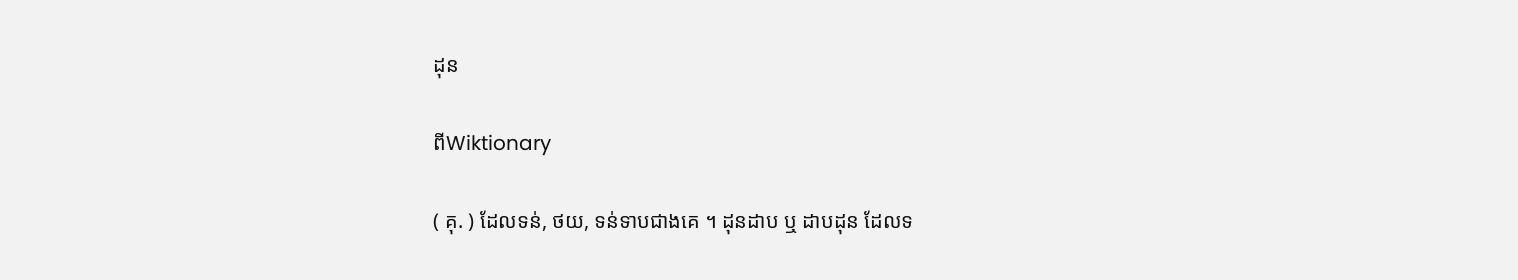ដុន

ពីWiktionary

( គុ. ) ដែលទន់, ថយ, ទន់ទាបជាងគេ ។ ដុនដាប ឬ ដាបដុន ដែលទ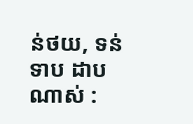ន់ថយ, ទន់ទាប ដាបណាស់ :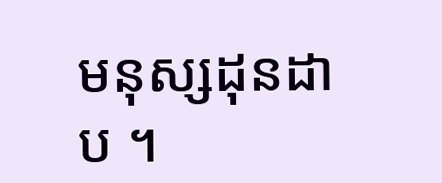មនុស្សដុនដាប ។